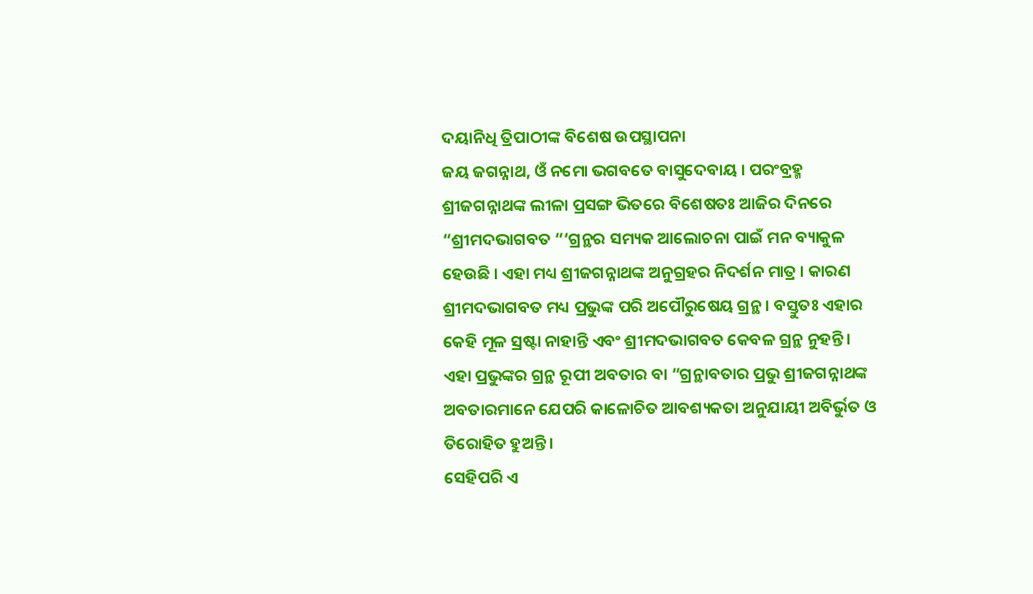ଦୟାନିଧି ତ୍ରିପାଠୀଙ୍କ ବିଶେଷ ଉପସ୍ଥାପନା
ଜୟ ଜଗନ୍ନାଥ, ଓଁ ନମୋ ଭଗବତେ ବାସୁଦେବାୟ । ପରଂବ୍ରହ୍ମ ଶ୍ରୀଜଗନ୍ନାଥଙ୍କ ଲୀଳା ପ୍ରସଙ୍ଗ ଭିତରେ ବିଶେଷତଃ ଆଜିର ଦିନରେ “ଶ୍ରୀମଦଭାଗବତ “‘ଗ୍ରନ୍ଥର ସମ୍ୟକ ଆଲୋଚନା ପାଇଁ ମନ ବ୍ୟାକୁଳ ହେଉଛି । ଏହା ମଧ୍ୟ ଶ୍ରୀଜଗନ୍ନାଥଙ୍କ ଅନୁଗ୍ରହର ନିଦର୍ଶନ ମାତ୍ର । କାରଣ ଶ୍ରୀମଦଭାଗବତ ମଧ୍ୟ ପ୍ରଭୁଙ୍କ ପରି ଅପୌରୁଷେୟ ଗ୍ରନ୍ଥ । ବସ୍ତୁତଃ ଏହାର କେହି ମୂଳ ସ୍ରଷ୍ଟା ନାହାନ୍ତି ଏବଂ ଶ୍ରୀମଦଭାଗବତ କେବଳ ଗ୍ରନ୍ଥ ନୁହନ୍ତି । ଏହା ପ୍ରଭୁଙ୍କର ଗ୍ରନ୍ଥ ରୂପୀ ଅବତାର ବା “ଗ୍ରନ୍ଥାବତାର ପ୍ରଭୁ ଶ୍ରୀଜଗନ୍ନାଥଙ୍କ ଅବତାରମାନେ ଯେପରି କାଳୋଚିତ ଆବଶ୍ୟକତା ଅନୁଯାୟୀ ଅବିର୍ଭୁତ ଓ ତିରୋହିତ ହୁଅନ୍ତି ।
ସେହିପରି ଏ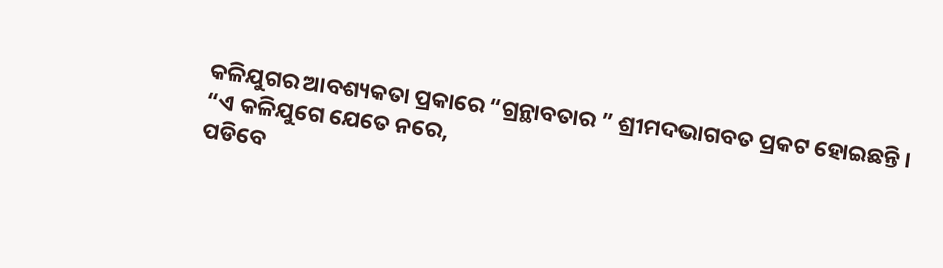କଳିଯୁଗର ଆବଶ୍ୟକତା ପ୍ରକାରେ “ଗ୍ରନ୍ଥାବତାର ” ଶ୍ରୀମଦଭାଗବତ ପ୍ରକଟ ହୋଇଛନ୍ତି ।
“ଏ କଳିଯୁଗେ ଯେତେ ନରେ,
ପଡିବେ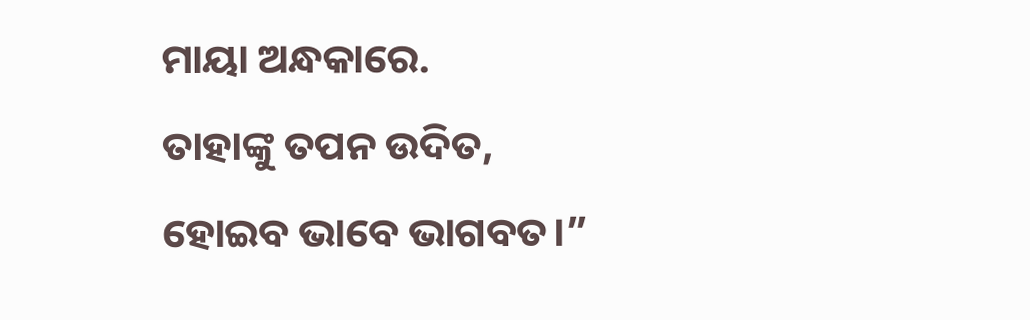ମାୟା ଅନ୍ଧକାରେ.
ତାହାଙ୍କୁ ତପନ ଉଦିତ,
ହୋଇବ ଭାବେ ଭାଗବତ।”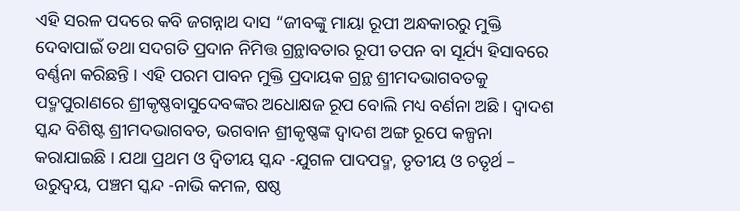ଏହି ସରଳ ପଦରେ କବି ଜଗନ୍ନାଥ ଦାସ “ଜୀବଙ୍କୁ ମାୟା ରୂପୀ ଅନ୍ଧକାରରୁ ମୁକ୍ତି ଦେବାପାଇଁ ତଥା ସଦଗତି ପ୍ରଦାନ ନିମିତ୍ତ ଗ୍ରନ୍ଥାବତାର ରୂପୀ ତପନ ବା ସୂର୍ଯ୍ୟ ହିସାବରେ ବର୍ଣ୍ଣନା କରିଛନ୍ତି । ଏହି ପରମ ପାବନ ମୁକ୍ତି ପ୍ରଦାୟକ ଗ୍ରନ୍ଥ ଶ୍ରୀମଦଭାଗବତକୁ ପଦ୍ମପୁରlଣରେ ଶ୍ରୀକୃଷ୍ଣବାସୁଦେବଙ୍କର ଅଧୋକ୍ଷଜ ରୂପ ବୋଲି ମଧ୍ୟ ବର୍ଣନା ଅଛି । ଦ୍ୱାଦଶ ସ୍କନ୍ଦ ବିଶିଷ୍ଟ ଶ୍ରୀମଦଭାଗବତ, ଭଗବାନ ଶ୍ରୀକୃଷ୍ଣଙ୍କ ଦ୍ୱାଦଶ ଅଙ୍ଗ ରୂପେ କଳ୍ପନା କରାଯାଇଛି । ଯଥା ପ୍ରଥମ ଓ ଦ୍ଵିତୀୟ ସ୍କନ୍ଦ -ଯୁଗଳ ପାଦପଦ୍ମ, ତୃତୀୟ ଓ ଚତୃର୍ଥ – ଉରୁଦ୍ବୟ, ପଞ୍ଚମ ସ୍କନ୍ଦ -ନାଭି କମଳ, ଷଷ୍ଠ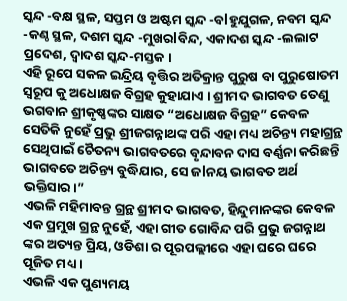ସ୍କନ୍ଦ -ବକ୍ଷ ସ୍ଥଳ, ସପ୍ତମ ଓ ଅଷ୍ଟମ ସ୍କନ୍ଦ -ବlହୁଯୁଗଳ, ନବମ ସ୍କନ୍ଦ -କଣ୍ଠ ସ୍ଥଳ, ଦଶମ ସ୍କନ୍ଦ -ମୁଖରlବିନ୍ଦ, ଏକାଦଶ ସ୍କନ୍ଦ -ଲଲାଟ ପ୍ରଦେଶ, ଦ୍ୱାଦଶ ସ୍କନ୍ଦ-ମସ୍ତକ ।
ଏହି ରୂପେ ସକଳ ଇନ୍ଦ୍ରିୟ ବୃତ୍ତିର ଅତିକ୍ରାନ୍ତ ପୁରୁଷ ବା ପୁରୁଷୋତମ ସ୍ୱରୂପ କୁ ଅଧୋକ୍ଷଜ ବିଗ୍ରହ କୁହାଯାଏ । ଶ୍ରୀମଦ ଭାଗବତ ତେଣୁ ଭଗବାନ ଶ୍ରୀକୃଷ୍ଣଙ୍କର ସାକ୍ଷତ “ଅଧୋକ୍ଷଜ ବିଗ୍ରହ” କେବଳ ସେତିକି ନୁହେଁ ପ୍ରଭୁ ଶ୍ରୀଜଗନ୍ନାଥଙ୍କ ପରି ଏହା ମଧ୍ୟ ଅଚିନ୍ତ୍ୟ ମହାଗ୍ରନ୍ଥ
ସେଥିପାଇଁ ଚୈତନ୍ୟ ଭାଗବତରେ ବୃନ୍ଦାବନ ଦାସ ବର୍ଣ୍ଣନା କରିଛନ୍ତି
ଭାଗବତେ ଅଚିନ୍ତ୍ୟ ବୁଦ୍ଧିଯାର, ସେ ଜlନୟ ଭାଗବତ ଅର୍ଥ ଭକ୍ତିସାର।”
ଏଭଳି ମହିମାବନ୍ତ ଗ୍ରନ୍ଥ ଶ୍ରୀମଦ ଭାଗବତ, ହିନ୍ଦୁମାନଙ୍କର କେବଳ ଏକ ପ୍ରମୁଖ ଗ୍ରନ୍ଥ ନୁହେଁ, ଏହା ଗୀତ ଗୋବିନ୍ଦ ପରି ପ୍ରଭୁ ଜଗନ୍ନାଥ ଙ୍କର ଅତ୍ୟନ୍ତ ପ୍ରିୟ, ଓଡିଶା ର ପୂରପଲ୍ଲୀରେ ଏହା ଘରେ ଘରେ ପୂଜିତ ମଧ୍ୟ ।
ଏଭଳି ଏକ ପୁଣ୍ୟମୟ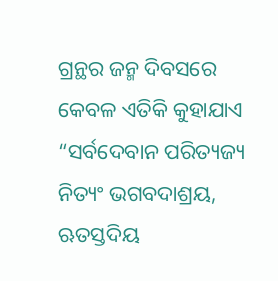ଗ୍ରନ୍ଥର ଜନ୍ମ ଦିବସରେ କେବଳ ଏତିକି କୁହାଯାଏ
“ସର୍ବଦେବାନ ପରିତ୍ୟଜ୍ୟ ନିତ୍ୟଂ ଭଗବଦାଶ୍ରୟ, ଋତସ୍ତଦିୟ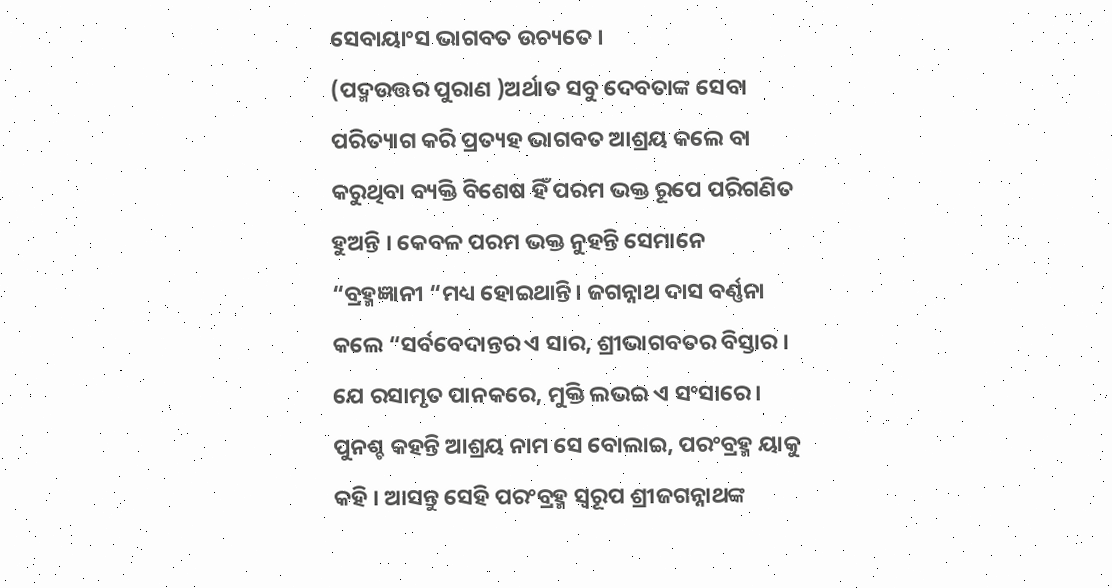ସେବାୟାଂସ ଭାଗବତ ଉଚ୍ୟତେ ।
(ପଦ୍ମଉତ୍ତର ପୁରାଣ )ଅର୍ଥାତ ସବୁ ଦେବତାଙ୍କ ସେବା ପରିତ୍ୟାଗ କରି ପ୍ରତ୍ୟହ ଭାଗବତ ଆଶ୍ରୟ କଲେ ବା କରୁଥିବା ବ୍ୟକ୍ତି ବିଶେଷ ହିଁ ପରମ ଭକ୍ତ ରୂପେ ପରିଗଣିତ ହୁଅନ୍ତି । କେବଳ ପରମ ଭକ୍ତ ନୁହନ୍ତି ସେମାନେ “ବ୍ରହ୍ମଜ୍ଞାନୀ “ମଧ୍ୟ ହୋଇଥାନ୍ତି। ଜଗନ୍ନାଥ ଦାସ ବର୍ଣ୍ଣନା କଲେ “ସର୍ବବେଦାନ୍ତର ଏ ସାର, ଶ୍ରୀଭାଗବତର ବିସ୍ତାର ।
ଯେ ରସାମୃତ ପାନକରେ, ମୁକ୍ତି ଲଭଇ ଏ ସଂସାରେ । ପୁନଶ୍ଚ କହନ୍ତି ଆଶ୍ରୟ ନାମ ସେ ବୋଲାଇ, ପରଂବ୍ରହ୍ମ ୟାକୁ କହି । ଆସନ୍ତୁ ସେହି ପରଂବ୍ରହ୍ମ ସ୍ୱରୂପ ଶ୍ରୀଜଗନ୍ନାଥଙ୍କ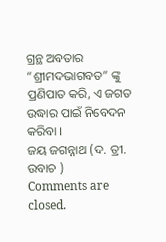ଗ୍ରନ୍ଥ ଅବତାର “ଶ୍ରୀମଦଭାଗବତ” ଙ୍କୁ ପ୍ରଣିପାତ କରି, ଏ ଜଗତ ଉଦ୍ଧାର ପାଇଁ ନିବେଦନ କରିବା ।
ଜୟ ଜଗନ୍ନାଥ (ଦ. ତ୍ରୀ. ଉବାଚ )
Comments are closed.